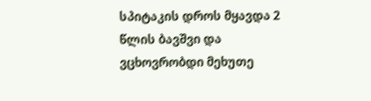სპიტაკის დროს მყავდა 2 წლის ბავშვი და ვცხოვრობდი მეხუთე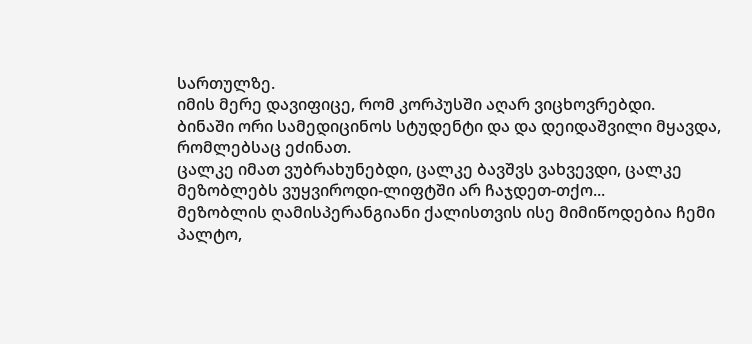სართულზე.
იმის მერე დავიფიცე, რომ კორპუსში აღარ ვიცხოვრებდი.
ბინაში ორი სამედიცინოს სტუდენტი და და დეიდაშვილი მყავდა, რომლებსაც ეძინათ.
ცალკე იმათ ვუბრახუნებდი, ცალკე ბავშვს ვახვევდი, ცალკე მეზობლებს ვუყვიროდი-ლიფტში არ ჩაჯდეთ-თქო...
მეზობლის ღამისპერანგიანი ქალისთვის ისე მიმიწოდებია ჩემი პალტო,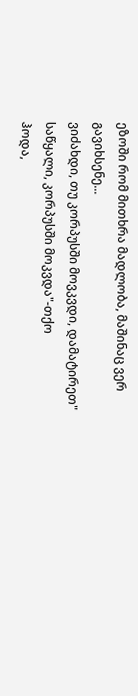ეზოში რომ მითხრა მადლობა, მაშინაც ვერ გავიხსენე...
ვიძახდი, თუ კორპუსში მოვკვდი, დამატირეთ" საწყალი, კორპუსში მოკვდა"-თქო
ჰოდა,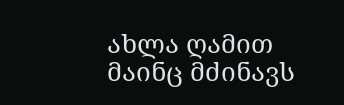ახლა ღამით მაინც მძინავს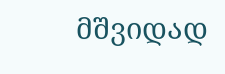მშვიდად